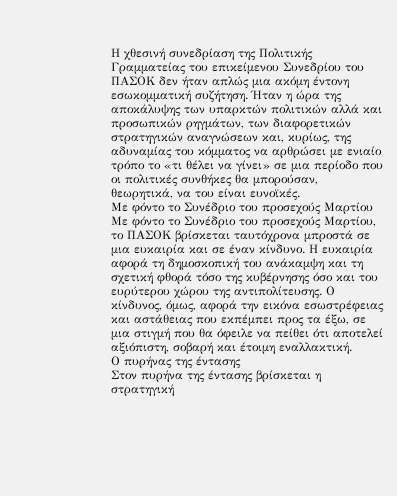Η χθεσινή συνεδρίαση της Πολιτικής Γραμματείας του επικείμενου Συνεδρίου του ΠΑΣΟΚ δεν ήταν απλώς μια ακόμη έντονη εσωκομματική συζήτηση. Ήταν η ώρα της αποκάλυψης των υπαρκτών πολιτικών αλλά και προσωπικών ρηγμάτων, των διαφορετικών στρατηγικών αναγνώσεων και, κυρίως, της αδυναμίας του κόμματος να αρθρώσει με ενιαίο τρόπο το «τι θέλει να γίνει» σε μια περίοδο που οι πολιτικές συνθήκες θα μπορούσαν, θεωρητικά, να του είναι ευνοϊκές.
Με φόντο το Συνέδριο του προσεχούς Μαρτίου
Με φόντο το Συνέδριο του προσεχούς Μαρτίου, το ΠΑΣΟΚ βρίσκεται ταυτόχρονα μπροστά σε μια ευκαιρία και σε έναν κίνδυνο. Η ευκαιρία αφορά τη δημοσκοπική του ανάκαμψη και τη σχετική φθορά τόσο της κυβέρνησης όσο και του ευρύτερου χώρου της αντιπολίτευσης. Ο κίνδυνος, όμως, αφορά την εικόνα εσωστρέφειας και αστάθειας που εκπέμπει προς τα έξω, σε μια στιγμή που θα όφειλε να πείθει ότι αποτελεί αξιόπιστη, σοβαρή και έτοιμη εναλλακτική.
Ο πυρήνας της έντασης
Στον πυρήνα της έντασης βρίσκεται η στρατηγική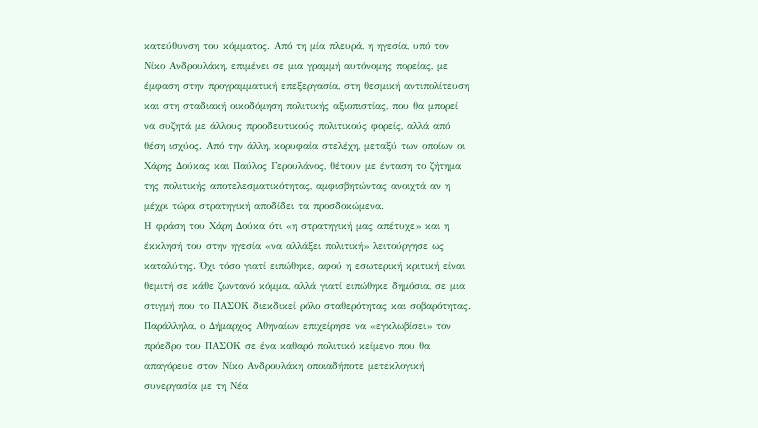κατεύθυνση του κόμματος. Από τη μία πλευρά, η ηγεσία, υπό τον Νίκο Ανδρουλάκη, επιμένει σε μια γραμμή αυτόνομης πορείας, με έμφαση στην προγραμματική επεξεργασία, στη θεσμική αντιπολίτευση και στη σταδιακή οικοδόμηση πολιτικής αξιοπιστίας, που θα μπορεί να συζητά με άλλους προοδευτικούς πολιτικούς φορείς, αλλά από θέση ισχύος. Από την άλλη, κορυφαία στελέχη, μεταξύ των οποίων οι Χάρης Δούκας και Παύλος Γερουλάνος, θέτουν με ένταση το ζήτημα της πολιτικής αποτελεσματικότητας, αμφισβητώντας ανοιχτά αν η μέχρι τώρα στρατηγική αποδίδει τα προσδοκώμενα.
Η φράση του Χάρη Δούκα ότι «η στρατηγική μας απέτυχε» και η έκκλησή του στην ηγεσία «να αλλάξει πολιτική» λειτούργησε ως καταλύτης. Όχι τόσο γιατί ειπώθηκε, αφού η εσωτερική κριτική είναι θεμιτή σε κάθε ζωντανό κόμμα, αλλά γιατί ειπώθηκε δημόσια, σε μια στιγμή που το ΠΑΣΟΚ διεκδικεί ρόλο σταθερότητας και σοβαρότητας. Παράλληλα, ο Δήμαρχος Αθηναίων επιχείρησε να «εγκλωβίσει» τον πρόεδρο του ΠΑΣΟΚ σε ένα καθαρό πολιτικό κείμενο που θα απαγόρευε στον Νίκο Ανδρουλάκη οποιαδήποτε μετεκλογική συνεργασία με τη Νέα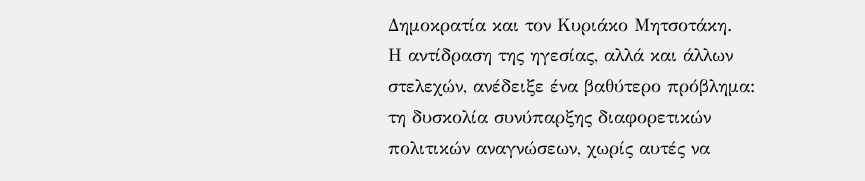Δημοκρατία και τον Κυριάκο Μητσοτάκη.
Η αντίδραση της ηγεσίας, αλλά και άλλων στελεχών, ανέδειξε ένα βαθύτερο πρόβλημα: τη δυσκολία συνύπαρξης διαφορετικών πολιτικών αναγνώσεων, χωρίς αυτές να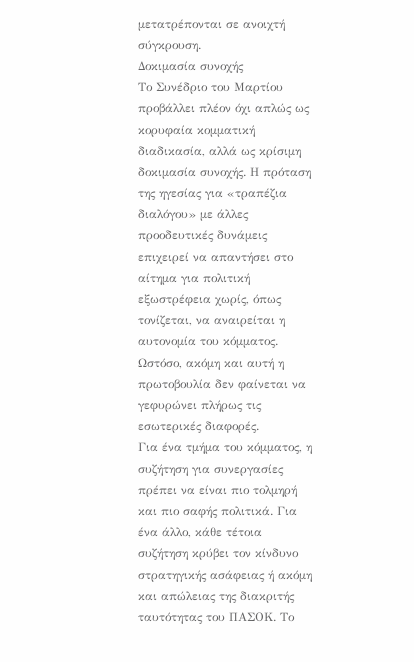μετατρέπονται σε ανοιχτή σύγκρουση.
Δοκιμασία συνοχής
Το Συνέδριο του Μαρτίου προβάλλει πλέον όχι απλώς ως κορυφαία κομματική διαδικασία, αλλά ως κρίσιμη δοκιμασία συνοχής. Η πρόταση της ηγεσίας για «τραπέζια διαλόγου» με άλλες προοδευτικές δυνάμεις επιχειρεί να απαντήσει στο αίτημα για πολιτική εξωστρέφεια χωρίς, όπως τονίζεται, να αναιρείται η αυτονομία του κόμματος. Ωστόσο, ακόμη και αυτή η πρωτοβουλία δεν φαίνεται να γεφυρώνει πλήρως τις εσωτερικές διαφορές.
Για ένα τμήμα του κόμματος, η συζήτηση για συνεργασίες πρέπει να είναι πιο τολμηρή και πιο σαφής πολιτικά. Για ένα άλλο, κάθε τέτοια συζήτηση κρύβει τον κίνδυνο στρατηγικής ασάφειας ή ακόμη και απώλειας της διακριτής ταυτότητας του ΠΑΣΟΚ. Το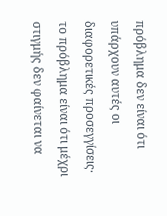πρόβλημα δεν είναι ότι υπάρχουν αυτές οι διαφορετικές προσεγγίσεις· το πρόβλημα είναι ότι μέχρι στιγμής δεν φαίνεται να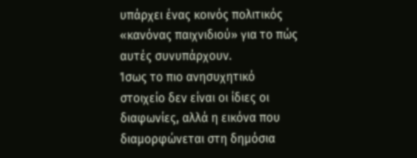υπάρχει ένας κοινός πολιτικός «κανόνας παιχνιδιού» για το πώς αυτές συνυπάρχουν.
Ίσως το πιο ανησυχητικό στοιχείο δεν είναι οι ίδιες οι διαφωνίες, αλλά η εικόνα που διαμορφώνεται στη δημόσια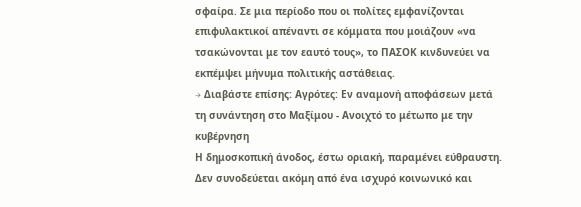σφαίρα. Σε μια περίοδο που οι πολίτες εμφανίζονται επιφυλακτικοί απέναντι σε κόμματα που μοιάζουν «να τσακώνονται με τον εαυτό τους», το ΠΑΣΟΚ κινδυνεύει να εκπέμψει μήνυμα πολιτικής αστάθειας.
→ Διαβάστε επίσης: Αγρότες: Εν αναμονή αποφάσεων μετά τη συνάντηση στο Μαξίμου - Ανοιχτό το μέτωπο με την κυβέρνηση
Η δημοσκοπική άνοδος, έστω οριακή, παραμένει εύθραυστη. Δεν συνοδεύεται ακόμη από ένα ισχυρό κοινωνικό και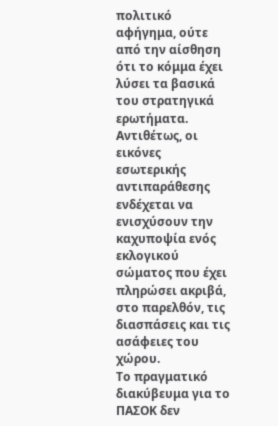πολιτικό αφήγημα, ούτε από την αίσθηση ότι το κόμμα έχει λύσει τα βασικά του στρατηγικά ερωτήματα. Αντιθέτως, οι εικόνες εσωτερικής αντιπαράθεσης ενδέχεται να ενισχύσουν την καχυποψία ενός εκλογικού σώματος που έχει πληρώσει ακριβά, στο παρελθόν, τις διασπάσεις και τις ασάφειες του χώρου.
Το πραγματικό διακύβευμα για το ΠΑΣΟΚ δεν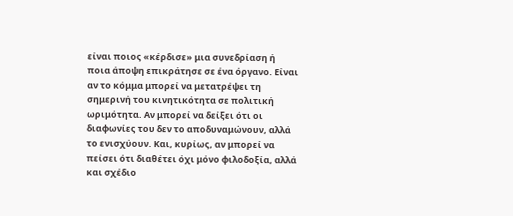είναι ποιος «κέρδισε» μια συνεδρίαση ή ποια άποψη επικράτησε σε ένα όργανο. Είναι αν το κόμμα μπορεί να μετατρέψει τη σημερινή του κινητικότητα σε πολιτική ωριμότητα. Αν μπορεί να δείξει ότι οι διαφωνίες του δεν το αποδυναμώνουν, αλλά το ενισχύουν. Και, κυρίως, αν μπορεί να πείσει ότι διαθέτει όχι μόνο φιλοδοξία, αλλά και σχέδιο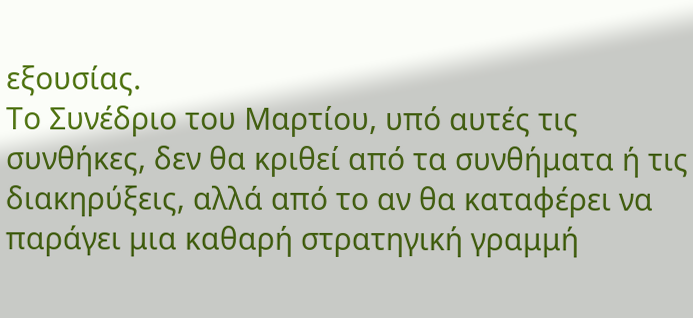εξουσίας.
Το Συνέδριο του Μαρτίου, υπό αυτές τις συνθήκες, δεν θα κριθεί από τα συνθήματα ή τις διακηρύξεις, αλλά από το αν θα καταφέρει να παράγει μια καθαρή στρατηγική γραμμή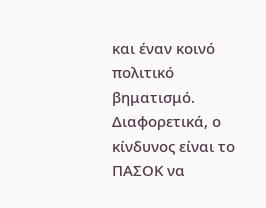και έναν κοινό πολιτικό βηματισμό. Διαφορετικά, ο κίνδυνος είναι το ΠΑΣΟΚ να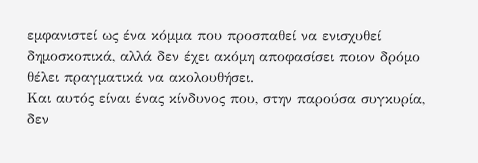εμφανιστεί ως ένα κόμμα που προσπαθεί να ενισχυθεί δημοσκοπικά, αλλά δεν έχει ακόμη αποφασίσει ποιον δρόμο θέλει πραγματικά να ακολουθήσει.
Και αυτός είναι ένας κίνδυνος που, στην παρούσα συγκυρία, δεν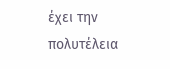έχει την πολυτέλεια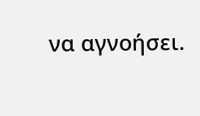να αγνοήσει.